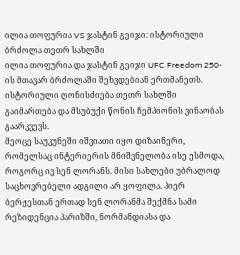ილია თოფურია VS ჯასტინ გეიჯი: ისტორიული ბრძოლა თეთრ სახლში
ილია თოფურია და ჯასტინ გეიჯი UFC Freedom 250-ის მთავარ ბრძოლაში შეხვდებიან ერთმანეთს. ისტორიული ღონისძიება თეთრ სახლში გაიმართება და მსუბუქი წონის ჩემპიონის ვინაობას გაარკვევს.
მეოცე საუკუნეში იშვიათი იყო დიზაინერი, რომელსაც ინტერიერის მნიშვნელობა ისე ესმოდა, როგორც ივ სენ ლორანს. მისი სახლები უბრალოდ საცხოვრებელი ადგილი არ ყოფილა. პიერ ბერჟესთან ერთად სენ ლორანმა შექმნა სამი რეზიდენცია პარიზში, ნორმანდიასა და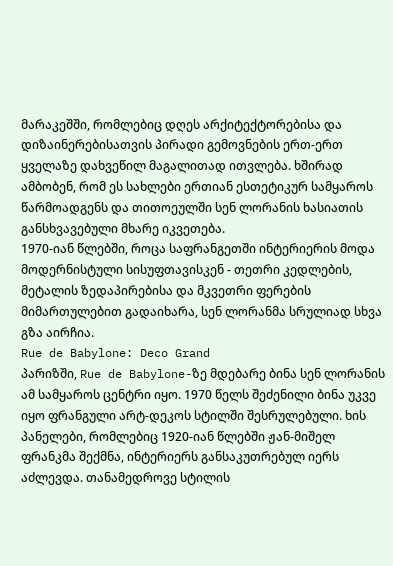მარაკეშში, რომლებიც დღეს არქიტექტორებისა და დიზაინერებისათვის პირადი გემოვნების ერთ-ერთ ყველაზე დახვეწილ მაგალითად ითვლება. ხშირად ამბობენ, რომ ეს სახლები ერთიან ესთეტიკურ სამყაროს წარმოადგენს და თითოეულში სენ ლორანის ხასიათის განსხვავებული მხარე იკვეთება.
1970-იან წლებში, როცა საფრანგეთში ინტერიერის მოდა მოდერნისტული სისუფთავისკენ - თეთრი კედლების, მეტალის ზედაპირებისა და მკვეთრი ფერების მიმართულებით გადაიხარა, სენ ლორანმა სრულიად სხვა გზა აირჩია.
Rue de Babylone: Deco Grand
პარიზში, Rue de Babylone-ზე მდებარე ბინა სენ ლორანის ამ სამყაროს ცენტრი იყო. 1970 წელს შეძენილი ბინა უკვე იყო ფრანგული არტ-დეკოს სტილში შესრულებული. ხის პანელები, რომლებიც 1920-იან წლებში ჟან-მიშელ ფრანკმა შექმნა, ინტერიერს განსაკუთრებულ იერს აძლევდა. თანამედროვე სტილის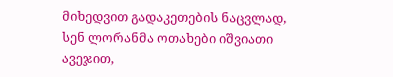მიხედვით გადაკეთების ნაცვლად, სენ ლორანმა ოთახები იშვიათი ავეჯით,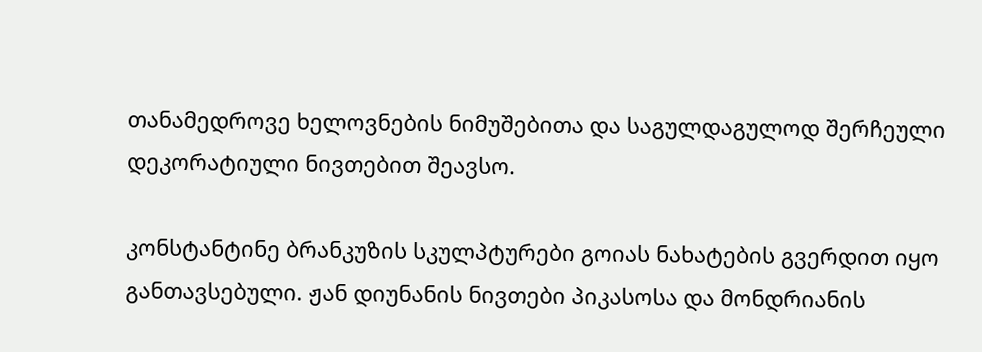თანამედროვე ხელოვნების ნიმუშებითა და საგულდაგულოდ შერჩეული დეკორატიული ნივთებით შეავსო.

კონსტანტინე ბრანკუზის სკულპტურები გოიას ნახატების გვერდით იყო განთავსებული. ჟან დიუნანის ნივთები პიკასოსა და მონდრიანის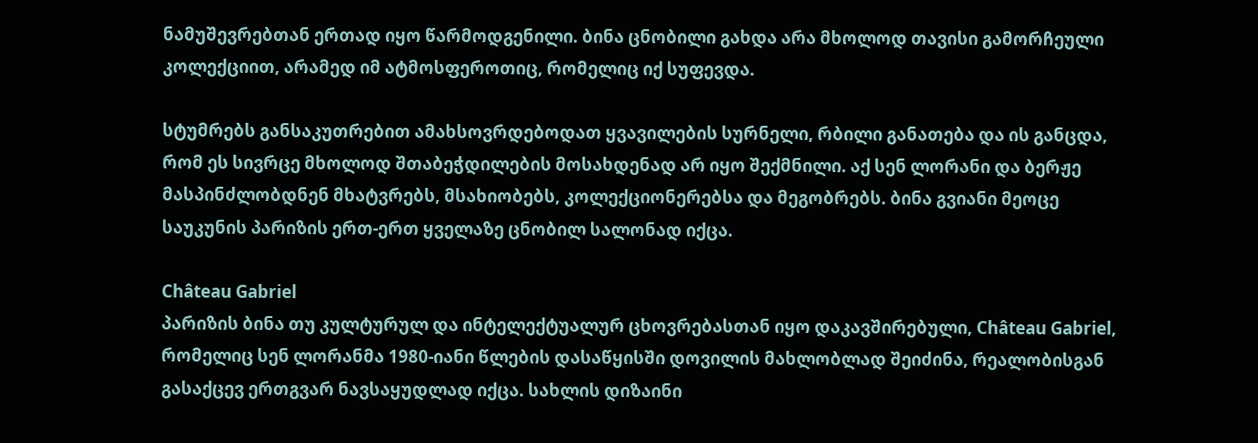ნამუშევრებთან ერთად იყო წარმოდგენილი. ბინა ცნობილი გახდა არა მხოლოდ თავისი გამორჩეული კოლექციით, არამედ იმ ატმოსფეროთიც, რომელიც იქ სუფევდა.

სტუმრებს განსაკუთრებით ამახსოვრდებოდათ ყვავილების სურნელი, რბილი განათება და ის განცდა, რომ ეს სივრცე მხოლოდ შთაბეჭდილების მოსახდენად არ იყო შექმნილი. აქ სენ ლორანი და ბერჟე მასპინძლობდნენ მხატვრებს, მსახიობებს, კოლექციონერებსა და მეგობრებს. ბინა გვიანი მეოცე საუკუნის პარიზის ერთ-ერთ ყველაზე ცნობილ სალონად იქცა.

Château Gabriel
პარიზის ბინა თუ კულტურულ და ინტელექტუალურ ცხოვრებასთან იყო დაკავშირებული, Château Gabriel, რომელიც სენ ლორანმა 1980-იანი წლების დასაწყისში დოვილის მახლობლად შეიძინა, რეალობისგან გასაქცევ ერთგვარ ნავსაყუდლად იქცა. სახლის დიზაინი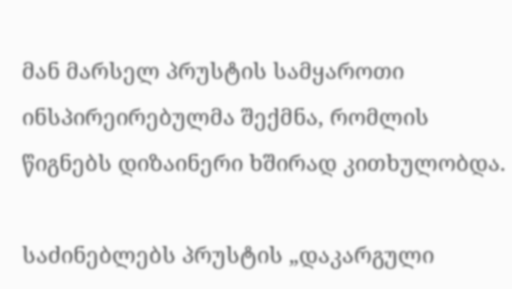მან მარსელ პრუსტის სამყაროთი ინსპირეირებულმა შექმნა, რომლის წიგნებს დიზაინერი ხშირად კითხულობდა.

საძინებლებს პრუსტის „დაკარგული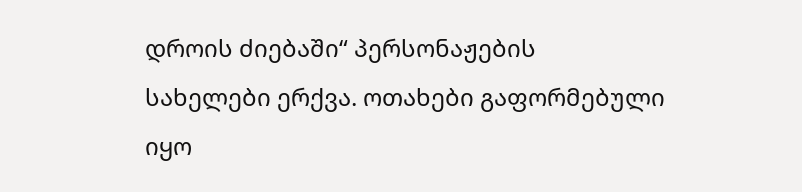დროის ძიებაში“ პერსონაჟების სახელები ერქვა. ოთახები გაფორმებული იყო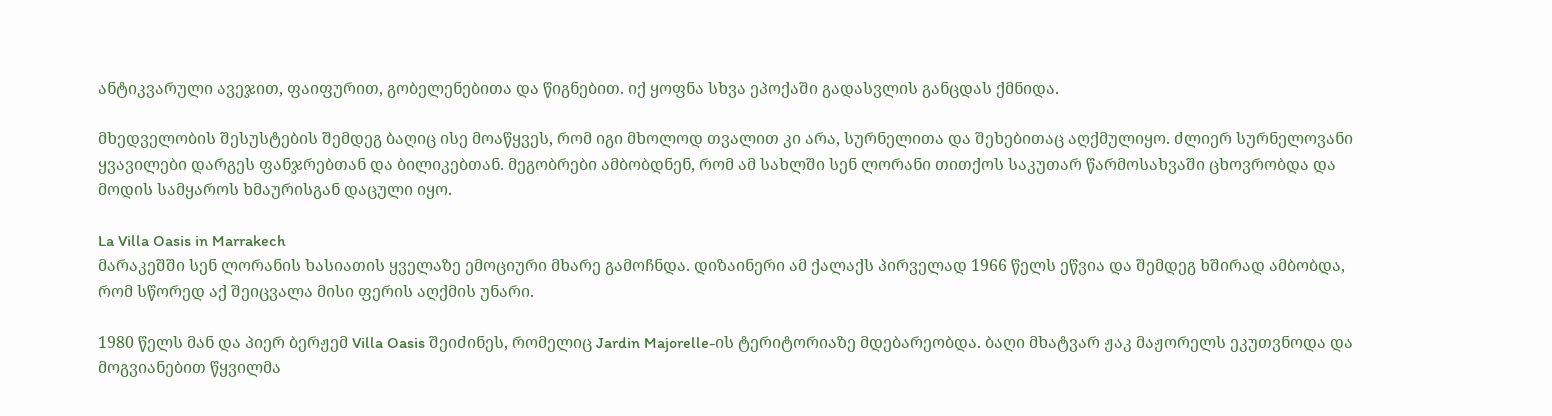ანტიკვარული ავეჯით, ფაიფურით, გობელენებითა და წიგნებით. იქ ყოფნა სხვა ეპოქაში გადასვლის განცდას ქმნიდა.

მხედველობის შესუსტების შემდეგ ბაღიც ისე მოაწყვეს, რომ იგი მხოლოდ თვალით კი არა, სურნელითა და შეხებითაც აღქმულიყო. ძლიერ სურნელოვანი ყვავილები დარგეს ფანჯრებთან და ბილიკებთან. მეგობრები ამბობდნენ, რომ ამ სახლში სენ ლორანი თითქოს საკუთარ წარმოსახვაში ცხოვრობდა და მოდის სამყაროს ხმაურისგან დაცული იყო.

La Villa Oasis in Marrakech
მარაკეშში სენ ლორანის ხასიათის ყველაზე ემოციური მხარე გამოჩნდა. დიზაინერი ამ ქალაქს პირველად 1966 წელს ეწვია და შემდეგ ხშირად ამბობდა, რომ სწორედ აქ შეიცვალა მისი ფერის აღქმის უნარი.

1980 წელს მან და პიერ ბერჟემ Villa Oasis შეიძინეს, რომელიც Jardin Majorelle-ის ტერიტორიაზე მდებარეობდა. ბაღი მხატვარ ჟაკ მაჟორელს ეკუთვნოდა და მოგვიანებით წყვილმა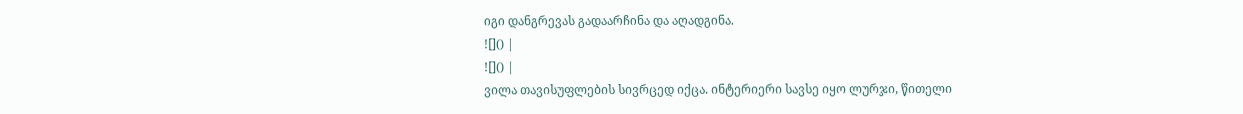იგი დანგრევას გადაარჩინა და აღადგინა.
![]() |
![]() |
ვილა თავისუფლების სივრცედ იქცა. ინტერიერი სავსე იყო ლურჯი, წითელი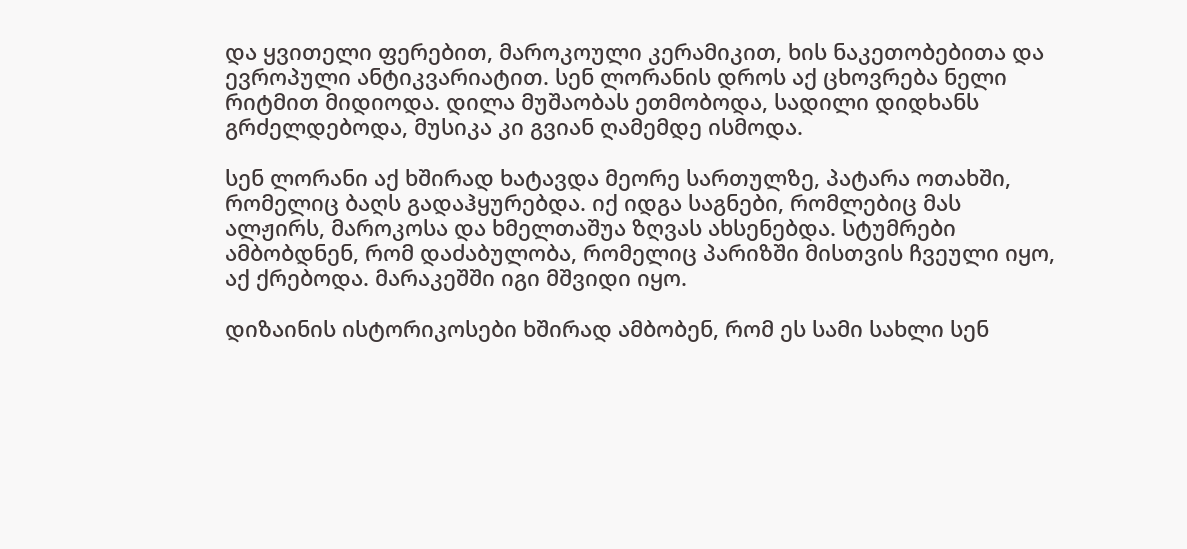და ყვითელი ფერებით, მაროკოული კერამიკით, ხის ნაკეთობებითა და ევროპული ანტიკვარიატით. სენ ლორანის დროს აქ ცხოვრება ნელი რიტმით მიდიოდა. დილა მუშაობას ეთმობოდა, სადილი დიდხანს გრძელდებოდა, მუსიკა კი გვიან ღამემდე ისმოდა.

სენ ლორანი აქ ხშირად ხატავდა მეორე სართულზე, პატარა ოთახში, რომელიც ბაღს გადაჰყურებდა. იქ იდგა საგნები, რომლებიც მას ალჟირს, მაროკოსა და ხმელთაშუა ზღვას ახსენებდა. სტუმრები ამბობდნენ, რომ დაძაბულობა, რომელიც პარიზში მისთვის ჩვეული იყო, აქ ქრებოდა. მარაკეშში იგი მშვიდი იყო.

დიზაინის ისტორიკოსები ხშირად ამბობენ, რომ ეს სამი სახლი სენ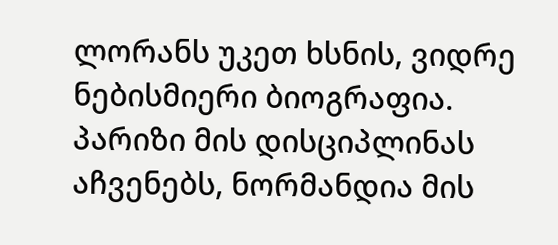ლორანს უკეთ ხსნის, ვიდრე ნებისმიერი ბიოგრაფია. პარიზი მის დისციპლინას აჩვენებს, ნორმანდია მის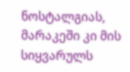ნოსტალგიას, მარაკეში კი მის სიყვარულს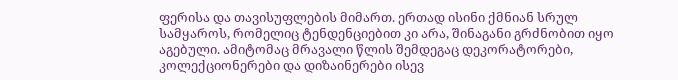ფერისა და თავისუფლების მიმართ. ერთად ისინი ქმნიან სრულ სამყაროს, რომელიც ტენდენციებით კი არა, შინაგანი გრძნობით იყო აგებული. ამიტომაც მრავალი წლის შემდეგაც დეკორატორები, კოლექციონერები და დიზაინერები ისევ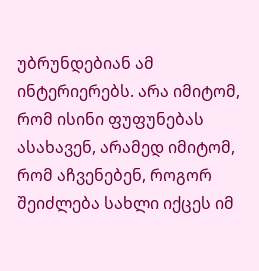უბრუნდებიან ამ ინტერიერებს. არა იმიტომ, რომ ისინი ფუფუნებას ასახავენ, არამედ იმიტომ, რომ აჩვენებენ, როგორ შეიძლება სახლი იქცეს იმ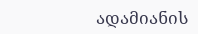ადამიანის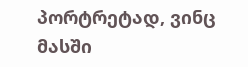პორტრეტად, ვინც მასში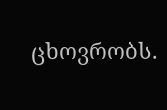ცხოვრობს.